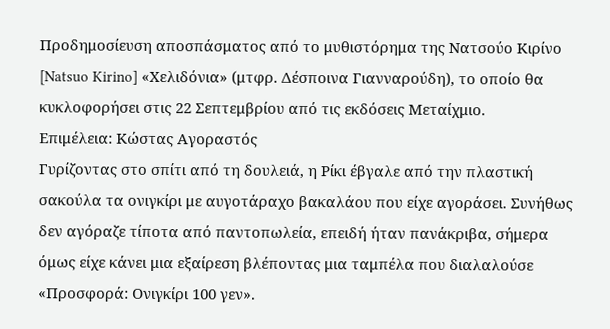Προδημοσίευση αποσπάσματος από το μυθιστόρημα της Νατσούο Κιρίνο [Natsuo Kirino] «Χελιδόνια» (μτφρ. Δέσποινα Γιανναρούδη), το οποίο θα κυκλοφορήσει στις 22 Σεπτεμβρίου από τις εκδόσεις Μεταίχμιο.
Επιμέλεια: Κώστας Αγοραστός
Γυρίζοντας στο σπίτι από τη δουλειά, η Ρίκι έβγαλε από την πλαστική σακούλα τα ονιγκίρι με αυγοτάραχο βακαλάου που είχε αγοράσει. Συνήθως δεν αγόραζε τίποτα από παντοπωλεία, επειδή ήταν πανάκριβα, σήμερα όμως είχε κάνει μια εξαίρεση βλέποντας μια ταμπέλα που διαλαλούσε «Προσφορά: Ονιγκίρι 100 γεν».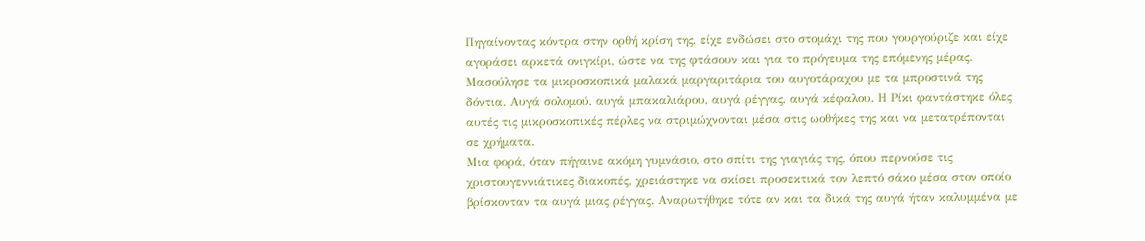Πηγαίνοντας κόντρα στην ορθή κρίση της, είχε ενδώσει στο στομάχι της που γουργούριζε και είχε αγοράσει αρκετά ονιγκίρι, ώστε να της φτάσουν και για το πρόγευμα της επόμενης μέρας.
Μασούλησε τα μικροσκοπικά μαλακά μαργαριτάρια του αυγοτάραχου με τα μπροστινά της δόντια. Αυγά σολομού, αυγά μπακαλιάρου, αυγά ρέγγας, αυγά κέφαλου. Η Ρίκι φαντάστηκε όλες αυτές τις μικροσκοπικές πέρλες να στριμώχνονται μέσα στις ωοθήκες της και να μετατρέπονται σε χρήματα.
Μια φορά, όταν πήγαινε ακόμη γυμνάσιο, στο σπίτι της γιαγιάς της, όπου περνούσε τις χριστουγεννιάτικες διακοπές, χρειάστηκε να σκίσει προσεκτικά τον λεπτό σάκο μέσα στον οποίο βρίσκονταν τα αυγά μιας ρέγγας. Αναρωτήθηκε τότε αν και τα δικά της αυγά ήταν καλυμμένα με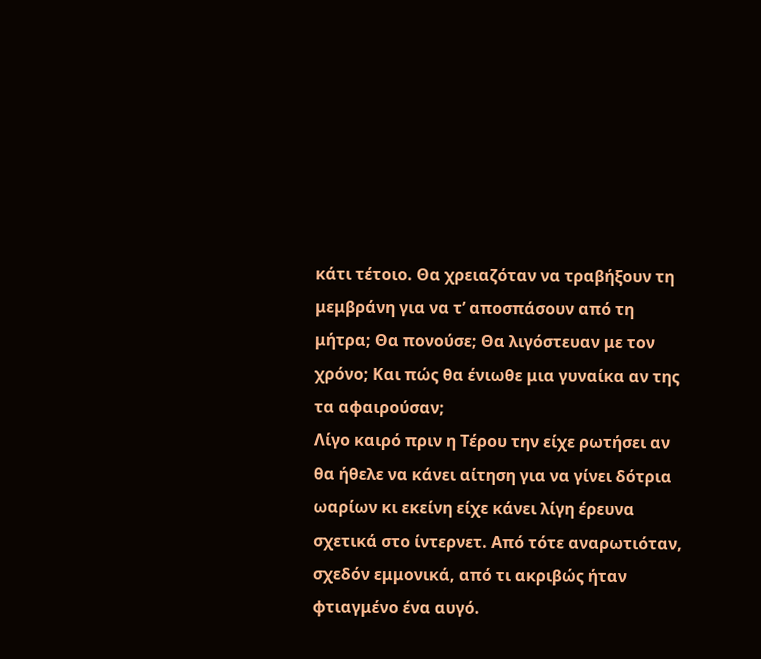κάτι τέτοιο. Θα χρειαζόταν να τραβήξουν τη μεμβράνη για να τ’ αποσπάσουν από τη μήτρα; Θα πονούσε; Θα λιγόστευαν με τον χρόνο; Και πώς θα ένιωθε μια γυναίκα αν της τα αφαιρούσαν;
Λίγο καιρό πριν η Τέρου την είχε ρωτήσει αν θα ήθελε να κάνει αίτηση για να γίνει δότρια ωαρίων κι εκείνη είχε κάνει λίγη έρευνα σχετικά στο ίντερνετ. Από τότε αναρωτιόταν, σχεδόν εμμονικά, από τι ακριβώς ήταν φτιαγμένο ένα αυγό.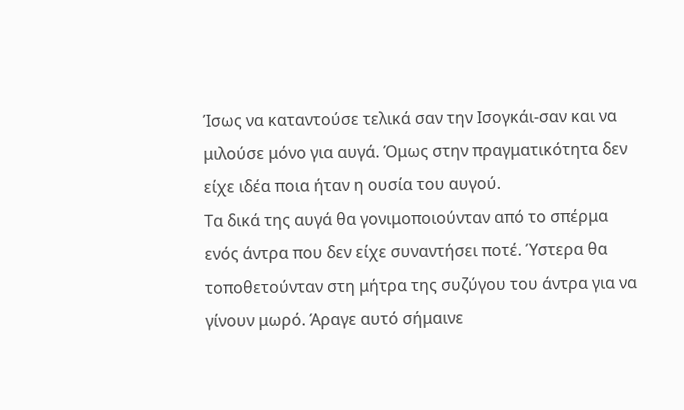Ίσως να καταντούσε τελικά σαν την Ισογκάι-σαν και να μιλούσε μόνο για αυγά. Όμως στην πραγματικότητα δεν είχε ιδέα ποια ήταν η ουσία του αυγού.
Τα δικά της αυγά θα γονιμοποιούνταν από το σπέρμα ενός άντρα που δεν είχε συναντήσει ποτέ. Ύστερα θα τοποθετούνταν στη μήτρα της συζύγου του άντρα για να γίνουν μωρό. Άραγε αυτό σήμαινε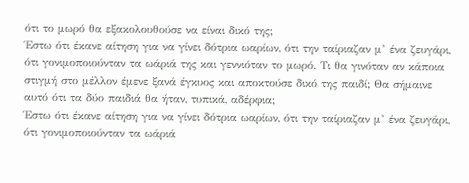ότι το μωρό θα εξακολουθούσε να είναι δικό της;
Έστω ότι έκανε αίτηση για να γίνει δότρια ωαρίων, ότι την ταίριαζαν μ’ ένα ζευγάρι, ότι γονιμοποιούνταν τα ωάριά της και γεννιόταν το μωρό. Τι θα γινόταν αν κάποια στιγμή στο μέλλον έμενε ξανά έγκυος και αποκτούσε δικό της παιδί; Θα σήμαινε αυτό ότι τα δύο παιδιά θα ήταν, τυπικά, αδέρφια;
Έστω ότι έκανε αίτηση για να γίνει δότρια ωαρίων, ότι την ταίριαζαν μ’ ένα ζευγάρι, ότι γονιμοποιούνταν τα ωάριά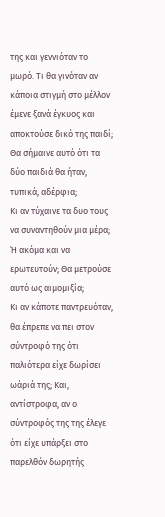της και γεννιόταν το μωρό. Τι θα γινόταν αν κάποια στιγμή στο μέλλον έμενε ξανά έγκυος και αποκτούσε δικό της παιδί; Θα σήμαινε αυτό ότι τα δύο παιδιά θα ήταν, τυπικά, αδέρφια;
Κι αν τύχαινε τα δυο τους να συναντηθούν μια μέρα; Ή ακόμα και να ερωτευτούν; Θα μετρούσε αυτό ως αιμομιξία;
Κι αν κάποτε παντρευόταν, θα έπρεπε να πει στον σύντροφό της ότι παλιότερα είχε δωρίσει ωάριά της; Και, αντίστροφα, αν ο σύντροφός της της έλεγε ότι είχε υπάρξει στο παρελθόν δωρητής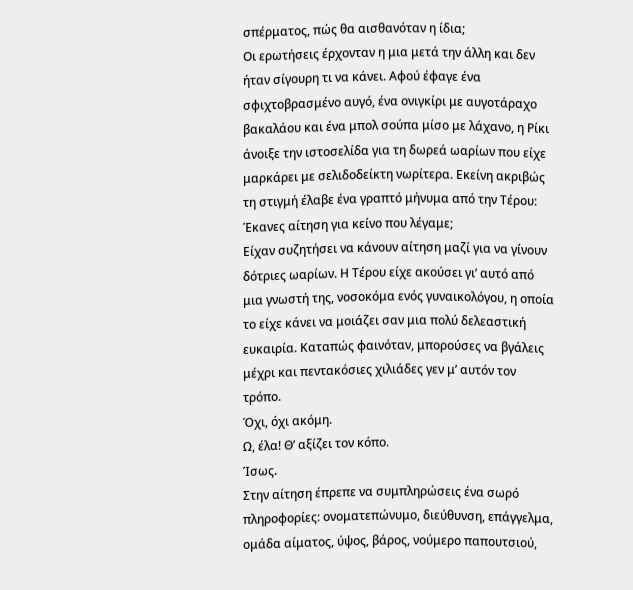σπέρματος, πώς θα αισθανόταν η ίδια;
Οι ερωτήσεις έρχονταν η μια μετά την άλλη και δεν ήταν σίγουρη τι να κάνει. Αφού έφαγε ένα σφιχτοβρασμένο αυγό, ένα ονιγκίρι με αυγοτάραχο βακαλάου και ένα μπολ σούπα μίσο με λάχανο, η Ρίκι άνοιξε την ιστοσελίδα για τη δωρεά ωαρίων που είχε μαρκάρει με σελιδοδείκτη νωρίτερα. Εκείνη ακριβώς τη στιγμή έλαβε ένα γραπτό μήνυμα από την Τέρου:
Έκανες αίτηση για κείνο που λέγαμε;
Είχαν συζητήσει να κάνουν αίτηση μαζί για να γίνουν δότριες ωαρίων. Η Τέρου είχε ακούσει γι’ αυτό από μια γνωστή της, νοσοκόμα ενός γυναικολόγου, η οποία το είχε κάνει να μοιάζει σαν μια πολύ δελεαστική ευκαιρία. Καταπώς φαινόταν, μπορούσες να βγάλεις μέχρι και πεντακόσιες χιλιάδες γεν μ’ αυτόν τον τρόπο.
Όχι, όχι ακόμη.
Ω, έλα! Θ’ αξίζει τον κόπο.
Ίσως.
Στην αίτηση έπρεπε να συμπληρώσεις ένα σωρό πληροφορίες: ονοματεπώνυμο, διεύθυνση, επάγγελμα, ομάδα αίματος, ύψος, βάρος, νούμερο παπουτσιού,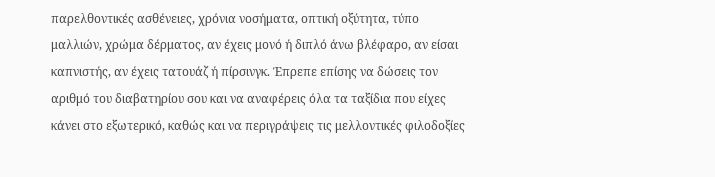παρελθοντικές ασθένειες, χρόνια νοσήματα, οπτική οξύτητα, τύπο μαλλιών, χρώμα δέρματος, αν έχεις μονό ή διπλό άνω βλέφαρο, αν είσαι καπνιστής, αν έχεις τατουάζ ή πίρσινγκ. Έπρεπε επίσης να δώσεις τον αριθμό του διαβατηρίου σου και να αναφέρεις όλα τα ταξίδια που είχες κάνει στο εξωτερικό, καθώς και να περιγράψεις τις μελλοντικές φιλοδοξίες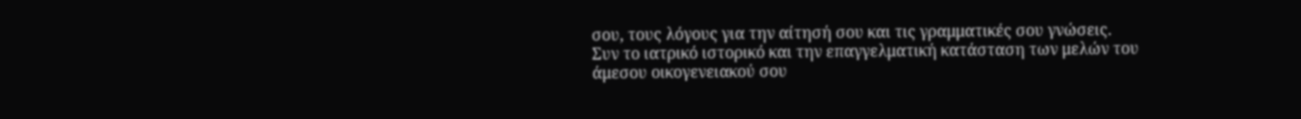σου, τους λόγους για την αίτησή σου και τις γραμματικές σου γνώσεις. Συν το ιατρικό ιστορικό και την επαγγελματική κατάσταση των μελών του άμεσου οικογενειακού σου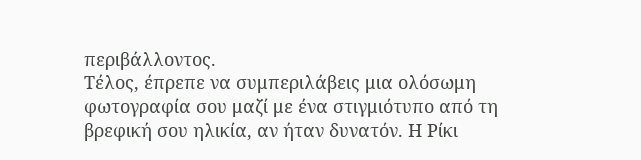περιβάλλοντος.
Τέλος, έπρεπε να συμπεριλάβεις μια ολόσωμη φωτογραφία σου μαζί με ένα στιγμιότυπο από τη βρεφική σου ηλικία, αν ήταν δυνατόν. Η Ρίκι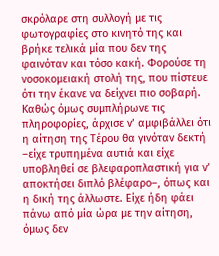σκρόλαρε στη συλλογή με τις φωτογραφίες στο κινητό της και βρήκε τελικά μία που δεν της φαινόταν και τόσο κακή. Φορούσε τη νοσοκομειακή στολή της, που πίστευε ότι την έκανε να δείχνει πιο σοβαρή.
Καθώς όμως συμπλήρωνε τις πληροφορίες, άρχισε ν’ αμφιβάλλει ότι η αίτηση της Τέρου θα γινόταν δεκτή –είχε τρυπημένα αυτιά και είχε υποβληθεί σε βλεφαροπλαστική για ν’ αποκτήσει διπλό βλέφαρο–, όπως και η δική της άλλωστε. Είχε ήδη φάει πάνω από μία ώρα με την αίτηση, όμως δεν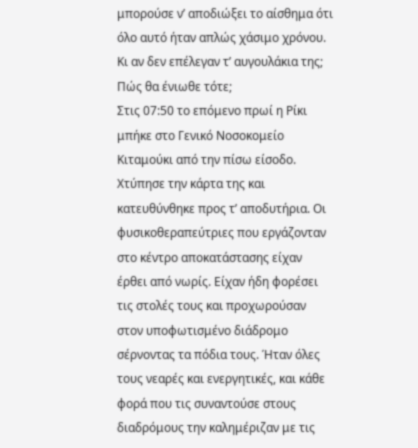μπορούσε ν’ αποδιώξει το αίσθημα ότι όλο αυτό ήταν απλώς χάσιμο χρόνου. Κι αν δεν επέλεγαν τ’ αυγουλάκια της; Πώς θα ένιωθε τότε;
Στις 07:50 το επόμενο πρωί η Ρίκι μπήκε στο Γενικό Νοσοκομείο Κιταμούκι από την πίσω είσοδο. Χτύπησε την κάρτα της και κατευθύνθηκε προς τ’ αποδυτήρια. Οι φυσικοθεραπεύτριες που εργάζονταν στο κέντρο αποκατάστασης είχαν έρθει από νωρίς. Είχαν ήδη φορέσει τις στολές τους και προχωρούσαν στον υποφωτισμένο διάδρομο σέρνοντας τα πόδια τους. Ήταν όλες τους νεαρές και ενεργητικές, και κάθε φορά που τις συναντούσε στους διαδρόμους την καλημέριζαν με τις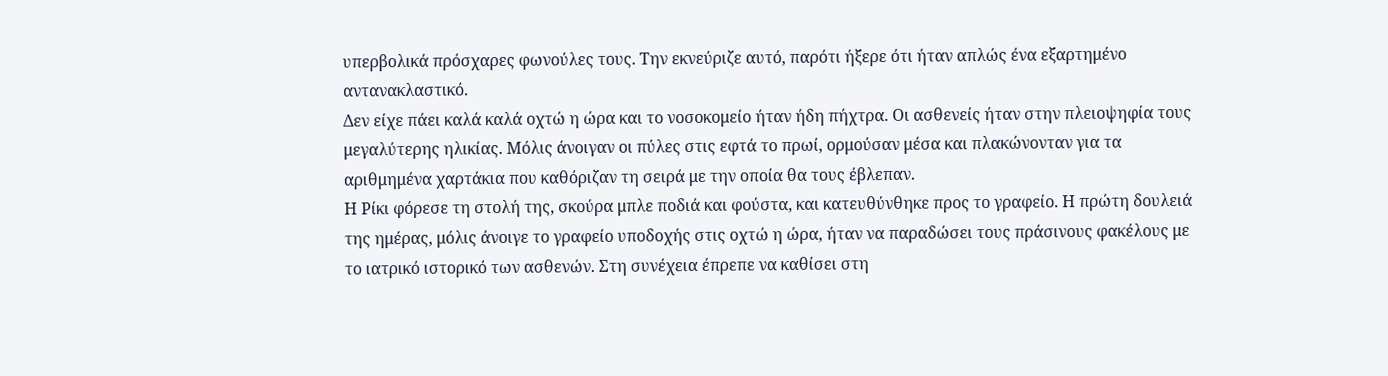υπερβολικά πρόσχαρες φωνούλες τους. Την εκνεύριζε αυτό, παρότι ήξερε ότι ήταν απλώς ένα εξαρτημένο αντανακλαστικό.
Δεν είχε πάει καλά καλά οχτώ η ώρα και το νοσοκομείο ήταν ήδη πήχτρα. Οι ασθενείς ήταν στην πλειοψηφία τους μεγαλύτερης ηλικίας. Μόλις άνοιγαν οι πύλες στις εφτά το πρωί, ορμούσαν μέσα και πλακώνονταν για τα αριθμημένα χαρτάκια που καθόριζαν τη σειρά με την οποία θα τους έβλεπαν.
Η Ρίκι φόρεσε τη στολή της, σκούρα μπλε ποδιά και φούστα, και κατευθύνθηκε προς το γραφείο. Η πρώτη δουλειά της ημέρας, μόλις άνοιγε το γραφείο υποδοχής στις οχτώ η ώρα, ήταν να παραδώσει τους πράσινους φακέλους με το ιατρικό ιστορικό των ασθενών. Στη συνέχεια έπρεπε να καθίσει στη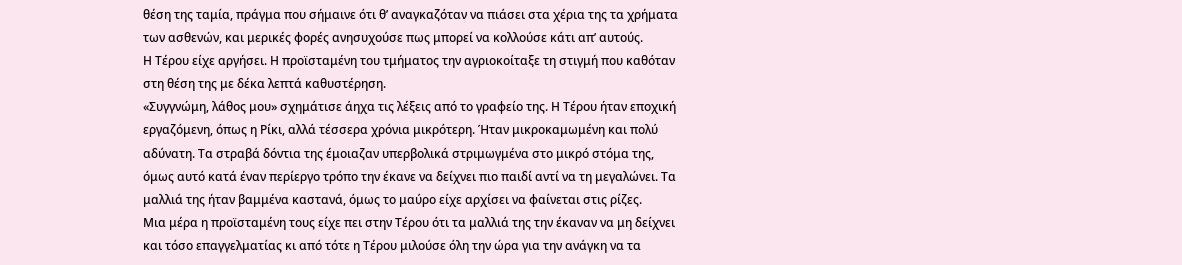θέση της ταμία, πράγμα που σήμαινε ότι θ’ αναγκαζόταν να πιάσει στα χέρια της τα χρήματα των ασθενών, και μερικές φορές ανησυχούσε πως μπορεί να κολλούσε κάτι απ’ αυτούς.
Η Τέρου είχε αργήσει. Η προϊσταμένη του τμήματος την αγριοκοίταξε τη στιγμή που καθόταν στη θέση της με δέκα λεπτά καθυστέρηση.
«Συγγνώμη, λάθος μου» σχημάτισε άηχα τις λέξεις από το γραφείο της. Η Τέρου ήταν εποχική εργαζόμενη, όπως η Ρίκι, αλλά τέσσερα χρόνια μικρότερη. Ήταν μικροκαμωμένη και πολύ αδύνατη. Τα στραβά δόντια της έμοιαζαν υπερβολικά στριμωγμένα στο μικρό στόμα της, όμως αυτό κατά έναν περίεργο τρόπο την έκανε να δείχνει πιο παιδί αντί να τη μεγαλώνει. Τα μαλλιά της ήταν βαμμένα καστανά, όμως το μαύρο είχε αρχίσει να φαίνεται στις ρίζες.
Μια μέρα η προϊσταμένη τους είχε πει στην Τέρου ότι τα μαλλιά της την έκαναν να μη δείχνει και τόσο επαγγελματίας κι από τότε η Τέρου μιλούσε όλη την ώρα για την ανάγκη να τα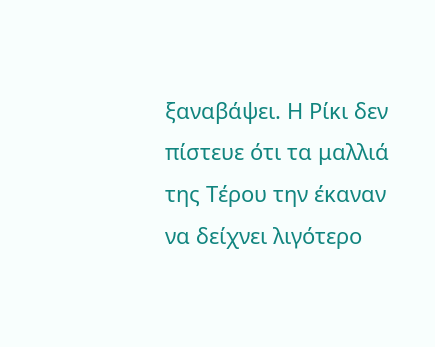ξαναβάψει. Η Ρίκι δεν πίστευε ότι τα μαλλιά της Τέρου την έκαναν να δείχνει λιγότερο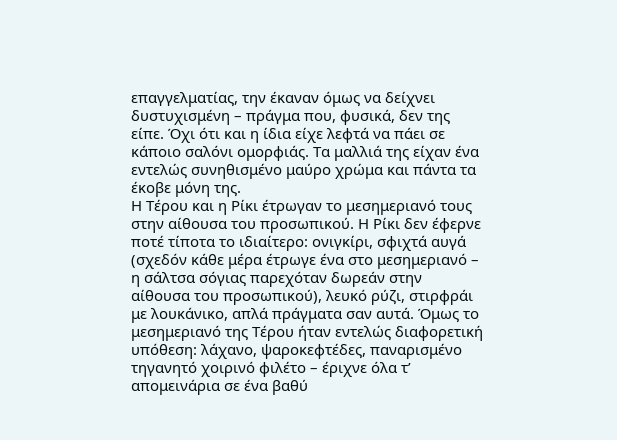επαγγελματίας, την έκαναν όμως να δείχνει δυστυχισμένη – πράγμα που, φυσικά, δεν της είπε. Όχι ότι και η ίδια είχε λεφτά να πάει σε κάποιο σαλόνι ομορφιάς. Τα μαλλιά της είχαν ένα εντελώς συνηθισμένο μαύρο χρώμα και πάντα τα έκοβε μόνη της.
Η Τέρου και η Ρίκι έτρωγαν το μεσημεριανό τους στην αίθουσα του προσωπικού. Η Ρίκι δεν έφερνε ποτέ τίποτα το ιδιαίτερο: ονιγκίρι, σφιχτά αυγά (σχεδόν κάθε μέρα έτρωγε ένα στο μεσημεριανό – η σάλτσα σόγιας παρεχόταν δωρεάν στην αίθουσα του προσωπικού), λευκό ρύζι, στιρφράι με λουκάνικο, απλά πράγματα σαν αυτά. Όμως το μεσημεριανό της Τέρου ήταν εντελώς διαφορετική υπόθεση: λάχανο, ψαροκεφτέδες, παναρισμένο τηγανητό χοιρινό φιλέτο – έριχνε όλα τ’ απομεινάρια σε ένα βαθύ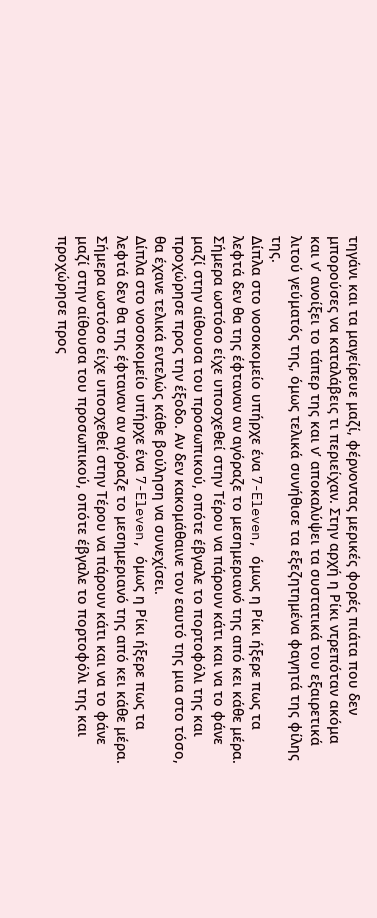τηγάνι και τα μαγείρευε μαζί, φέρνοντας μερικές φορές πιάτα που δεν μπορούσες να καταλάβεις τι περιείχαν. Στην αρχή η Ρίκι ντρεπόταν ακόμα και ν’ ανοίξει το τάπερ της και ν’ αποκαλύψει τα συστατικά του εξαιρετικά λιτού γεύματός της, όμως τελικά συνήθισε τα εξεζητημένα φαγητά της φίλης της.
Δίπλα στο νοσοκομείο υπήρχε ένα 7-Eleven, όμως η Ρίκι ήξερε πως τα λεφτά δεν θα της έφταναν αν αγόραζε το μεσημεριανό της από κει κάθε μέρα. Σήμερα ωστόσο είχε υποσχεθεί στην Τέρου να πάρουν κάτι και να το φάνε μαζί στην αίθουσα του προσωπικού, οπότε έβγαλε το πορτοφόλι της και προχώρησε προς την έξοδο. Αν δεν κακομάθαινε τον εαυτό της μια στο τόσο, θα έχανε τελικά εντελώς κάθε βούληση να συνεχίσει.
Δίπλα στο νοσοκομείο υπήρχε ένα 7-Eleven, όμως η Ρίκι ήξερε πως τα λεφτά δεν θα της έφταναν αν αγόραζε το μεσημεριανό της από κει κάθε μέρα. Σήμερα ωστόσο είχε υποσχεθεί στην Τέρου να πάρουν κάτι και να το φάνε μαζί στην αίθουσα του προσωπικού, οπότε έβγαλε το πορτοφόλι της και προχώρησε προς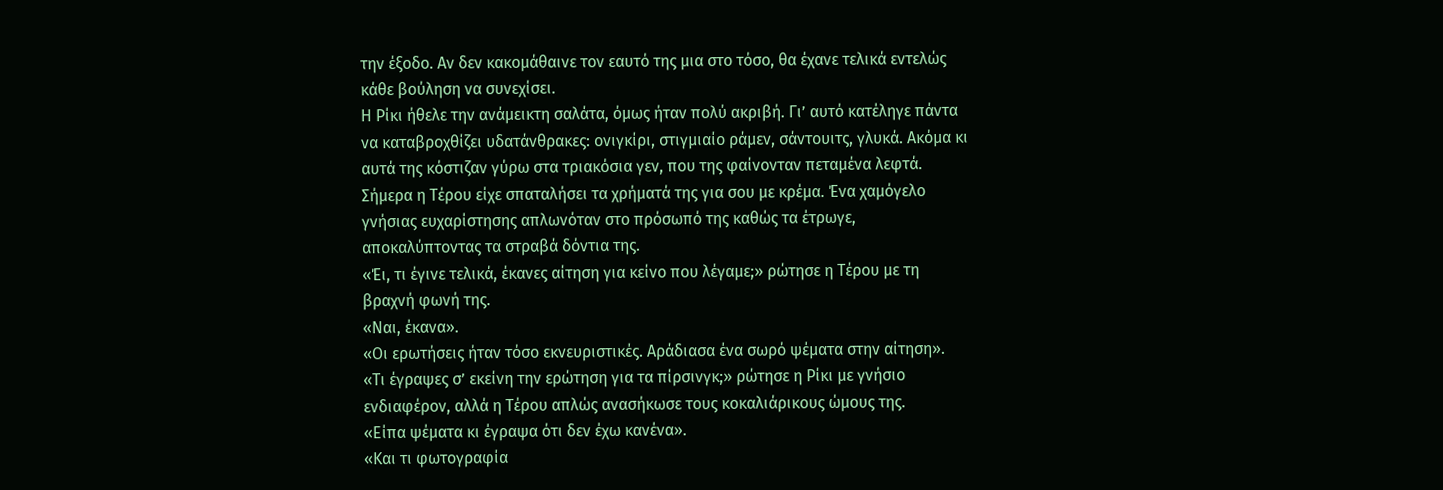την έξοδο. Αν δεν κακομάθαινε τον εαυτό της μια στο τόσο, θα έχανε τελικά εντελώς κάθε βούληση να συνεχίσει.
Η Ρίκι ήθελε την ανάμεικτη σαλάτα, όμως ήταν πολύ ακριβή. Γι’ αυτό κατέληγε πάντα να καταβροχθίζει υδατάνθρακες: ονιγκίρι, στιγμιαίο ράμεν, σάντουιτς, γλυκά. Ακόμα κι αυτά της κόστιζαν γύρω στα τριακόσια γεν, που της φαίνονταν πεταμένα λεφτά. Σήμερα η Τέρου είχε σπαταλήσει τα χρήματά της για σου με κρέμα. Ένα χαμόγελο γνήσιας ευχαρίστησης απλωνόταν στο πρόσωπό της καθώς τα έτρωγε, αποκαλύπτοντας τα στραβά δόντια της.
«Έι, τι έγινε τελικά, έκανες αίτηση για κείνο που λέγαμε;» ρώτησε η Τέρου με τη βραχνή φωνή της.
«Ναι, έκανα».
«Οι ερωτήσεις ήταν τόσο εκνευριστικές. Αράδιασα ένα σωρό ψέματα στην αίτηση».
«Τι έγραψες σ’ εκείνη την ερώτηση για τα πίρσινγκ;» ρώτησε η Ρίκι με γνήσιο ενδιαφέρον, αλλά η Τέρου απλώς ανασήκωσε τους κοκαλιάρικους ώμους της.
«Είπα ψέματα κι έγραψα ότι δεν έχω κανένα».
«Και τι φωτογραφία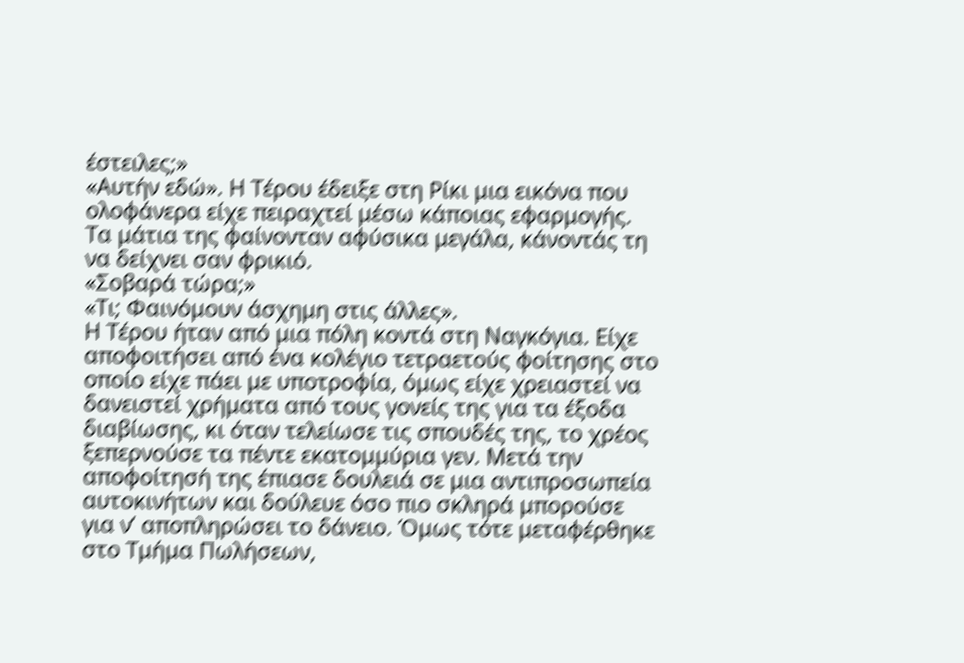έστειλες;»
«Αυτήν εδώ». Η Τέρου έδειξε στη Ρίκι μια εικόνα που ολοφάνερα είχε πειραχτεί μέσω κάποιας εφαρμογής. Τα μάτια της φαίνονταν αφύσικα μεγάλα, κάνοντάς τη να δείχνει σαν φρικιό.
«Σοβαρά τώρα;»
«Τι; Φαινόμουν άσχημη στις άλλες».
Η Τέρου ήταν από μια πόλη κοντά στη Ναγκόγια. Είχε αποφοιτήσει από ένα κολέγιο τετραετούς φοίτησης στο οποίο είχε πάει με υποτροφία, όμως είχε χρειαστεί να δανειστεί χρήματα από τους γονείς της για τα έξοδα διαβίωσης, κι όταν τελείωσε τις σπουδές της, το χρέος ξεπερνούσε τα πέντε εκατομμύρια γεν. Μετά την αποφοίτησή της έπιασε δουλειά σε μια αντιπροσωπεία αυτοκινήτων και δούλευε όσο πιο σκληρά μπορούσε για ν’ αποπληρώσει το δάνειο. Όμως τότε μεταφέρθηκε στο Τμήμα Πωλήσεων,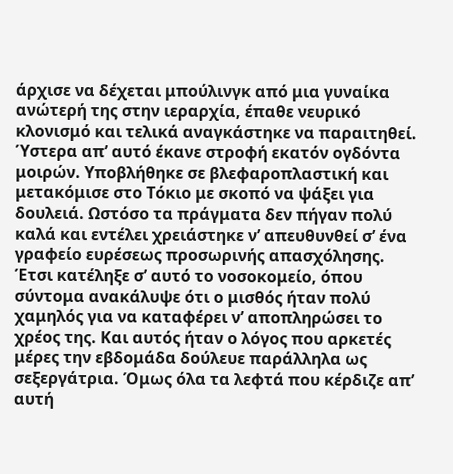άρχισε να δέχεται μπούλινγκ από μια γυναίκα ανώτερή της στην ιεραρχία, έπαθε νευρικό κλονισμό και τελικά αναγκάστηκε να παραιτηθεί.
Ύστερα απ’ αυτό έκανε στροφή εκατόν ογδόντα μοιρών. Υποβλήθηκε σε βλεφαροπλαστική και μετακόμισε στο Τόκιο με σκοπό να ψάξει για δουλειά. Ωστόσο τα πράγματα δεν πήγαν πολύ καλά και εντέλει χρειάστηκε ν’ απευθυνθεί σ’ ένα γραφείο ευρέσεως προσωρινής απασχόλησης. Έτσι κατέληξε σ’ αυτό το νοσοκομείο, όπου σύντομα ανακάλυψε ότι ο μισθός ήταν πολύ χαμηλός για να καταφέρει ν’ αποπληρώσει το χρέος της. Και αυτός ήταν ο λόγος που αρκετές μέρες την εβδομάδα δούλευε παράλληλα ως σεξεργάτρια. Όμως όλα τα λεφτά που κέρδιζε απ’ αυτή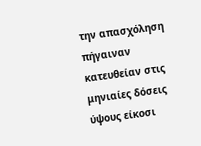την απασχόληση πήγαιναν κατευθείαν στις μηνιαίες δόσεις ύψους είκοσι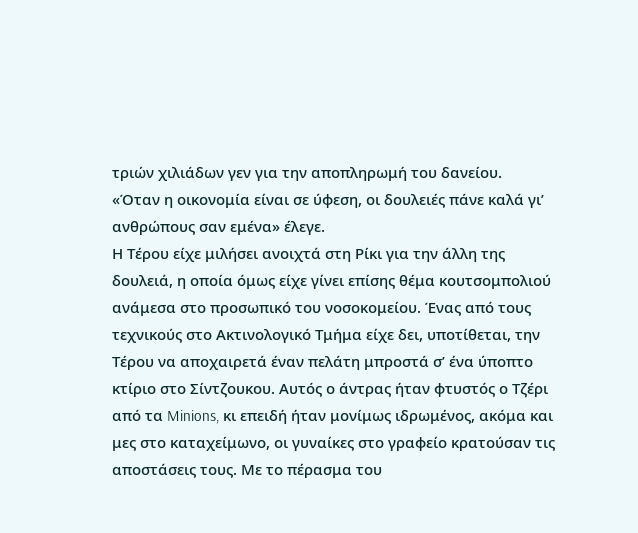τριών χιλιάδων γεν για την αποπληρωμή του δανείου.
«Όταν η οικονομία είναι σε ύφεση, οι δουλειές πάνε καλά γι’ ανθρώπους σαν εμένα» έλεγε.
Η Τέρου είχε μιλήσει ανοιχτά στη Ρίκι για την άλλη της δουλειά, η οποία όμως είχε γίνει επίσης θέμα κουτσομπολιού ανάμεσα στο προσωπικό του νοσοκομείου. Ένας από τους τεχνικούς στο Ακτινολογικό Τμήμα είχε δει, υποτίθεται, την Τέρου να αποχαιρετά έναν πελάτη μπροστά σ’ ένα ύποπτο κτίριο στο Σίντζουκου. Αυτός ο άντρας ήταν φτυστός ο Τζέρι από τα Minions, κι επειδή ήταν μονίμως ιδρωμένος, ακόμα και μες στο καταχείμωνο, οι γυναίκες στο γραφείο κρατούσαν τις αποστάσεις τους. Με το πέρασμα του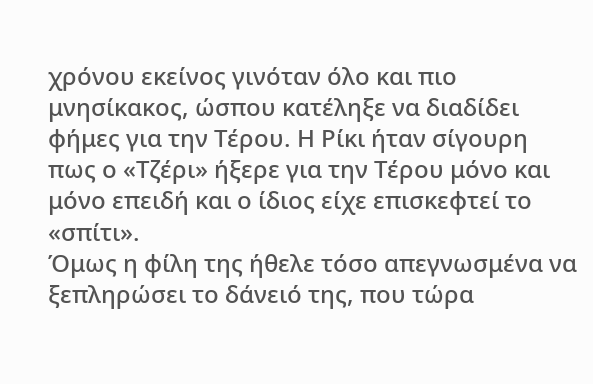χρόνου εκείνος γινόταν όλο και πιο μνησίκακος, ώσπου κατέληξε να διαδίδει φήμες για την Τέρου. Η Ρίκι ήταν σίγουρη πως ο «Τζέρι» ήξερε για την Τέρου μόνο και μόνο επειδή και ο ίδιος είχε επισκεφτεί το «σπίτι».
Όμως η φίλη της ήθελε τόσο απεγνωσμένα να ξεπληρώσει το δάνειό της, που τώρα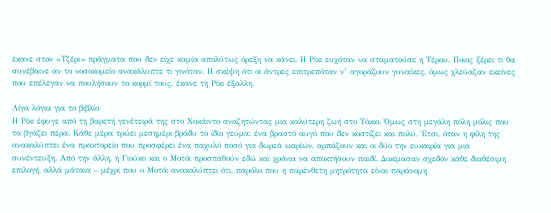έκανε στον «Τζέρι» πράγματα που δεν είχε καμία απολύτως όρεξη να κάνει. Η Ρίκι ευχόταν να σταματούσε η Τέρου. Ποιος ξέρει τι θα συνέβαινε αν το νοσοκομείο ανακάλυπτε τι γινόταν. Η σκέψη ότι οι άντρες επιτρεπόταν ν’ αγοράζουν γυναίκες, όμως χλεύαζαν εκείνες που επέλεγαν να πουλήσουν το κορμί τους, έκανε τη Ρίκι έξαλλη.

Λίγα λόγια για το βιβλίο
Η Ρίκι έφυγε από τη βαρετή γενέτειρά της στο Χοκάιντο αναζητώντας μια καλύτερη ζωή στο Τόκιο. Όμως στη μεγάλη πόλη μόλις που τα βγάζει πέρα. Κάθε μέρα τρώει μεσημέρι βράδυ το ίδιο γεύμα: ένα βραστό αυγό που δεν κοστίζει και πολύ. Έτσι, όταν η φίλη της ανακαλύπτει ένα πρακτορείο που προσφέρει ένα παχυλό ποσό για δωρεά ωαρίων, αρπάζουν και οι δύο την ευκαιρία για μια συνέντευξη. Από την άλλη, η Γιούκο και ο Μοτόι προσπαθούν εδώ και χρόνια να αποκτήσουν παιδί. Δοκίμασαν σχεδόν κάθε διαθέσιμη επιλογή, αλλά μάταια – μέχρι που ο Μοτόι ανακαλύπτει ότι, παρόλο που η παρένθετη μητρότητα είναι παράνομη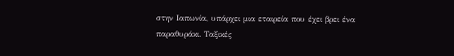στην Ιαπωνία, υπάρχει μια εταιρεία που έχει βρει ένα παραθυράκι. Ταξικές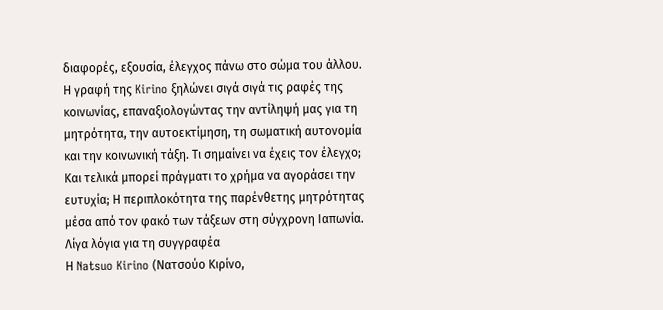διαφορές, εξουσία, έλεγχος πάνω στο σώμα του άλλου. Η γραφή της Kirino ξηλώνει σιγά σιγά τις ραφές της κοινωνίας, επαναξιολογώντας την αντίληψή μας για τη μητρότητα, την αυτοεκτίμηση, τη σωματική αυτονομία και την κοινωνική τάξη. Τι σημαίνει να έχεις τον έλεγχο; Και τελικά μπορεί πράγματι το χρήμα να αγοράσει την ευτυχία; Η περιπλοκότητα της παρένθετης μητρότητας μέσα από τον φακό των τάξεων στη σύγχρονη Iαπωνία.
Λίγα λόγια για τη συγγραφέα
Η Natsuo Kirino (Νατσούο Κιρίνο,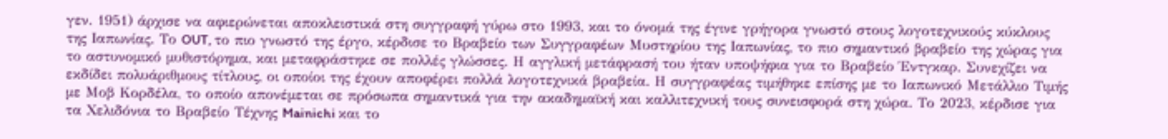γεν. 1951) άρχισε να αφιερώνεται αποκλειστικά στη συγγραφή γύρω στο 1993, και το όνομά της έγινε γρήγορα γνωστό στους λογοτεχνικούς κύκλους της Ιαπωνίας. Το OUT, το πιο γνωστό της έργο, κέρδισε το Βραβείο των Συγγραφέων Μυστηρίου της Ιαπωνίας, το πιο σημαντικό βραβείο της χώρας για το αστυνομικό μυθιστόρημα, και μεταφράστηκε σε πολλές γλώσσες. Η αγγλική μετάφρασή του ήταν υποψήφια για το Βραβείο Έντγκαρ. Συνεχίζει να εκδίδει πολυάριθμους τίτλους, οι οποίοι της έχουν αποφέρει πολλά λογοτεχνικά βραβεία. Η συγγραφέας τιμήθηκε επίσης με το Ιαπωνικό Μετάλλιο Τιμής με Μοβ Κορδέλα, το οποίο απονέμεται σε πρόσωπα σημαντικά για την ακαδημαϊκή και καλλιτεχνική τους συνεισφορά στη χώρα. Το 2023, κέρδισε για τα Χελιδόνια το Βραβείο Τέχνης Mainichi και το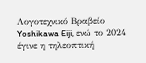Λογοτεχνικό Βραβείο Yoshikawa Eiji, ενώ το 2024 έγινε η τηλεοπτική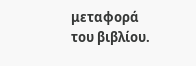μεταφορά του βιβλίου.